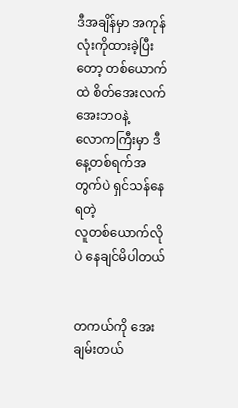ဒီအချိန်မှာ အကုန်လုံးကိုထားခဲ့ပြီးတော့ တစ်ယောက်ထဲ စိတ်အေးလက်အေးဘဝနဲ့
လောကကြီးမှာ ဒီနေ့တစ်ရက်အတွက်ပဲ ရှင်သန်နေရတဲ့
လူတစ်ယောက်လိုပဲ နေချင်မိပါတယ်


တကယ်ကို အေးချမ်းတယ်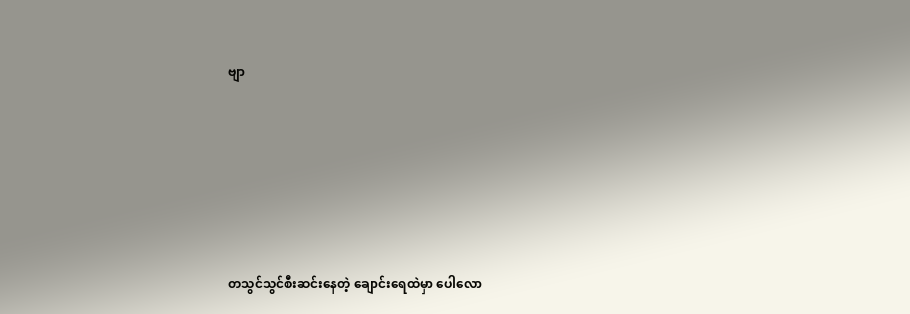ဗျာ






တသွင်သွင်စီးဆင်းနေတဲ့ ချောင်းရေထဲမှာ ပေါလော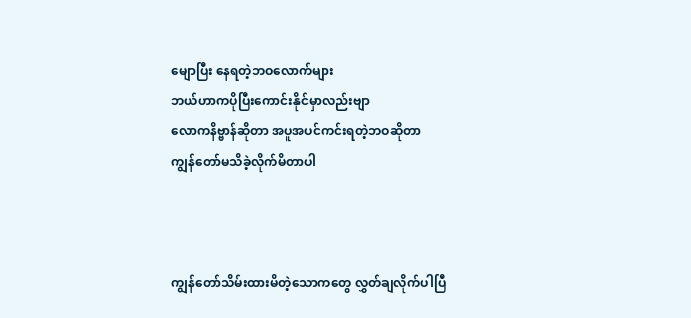မျောပြီး နေရတဲ့ဘဝလောက်များ
ဘယ်ဟာကပိုပြီးကောင်းနိုင်မှာလည်းဗျာ
လောကနိဗ္ဗာန်ဆိုတာ အပူအပင်ကင်းရတဲ့ဘဝဆိုတာ
ကျွန်တော်မသိခဲ့လိုက်မိတာပါ



ကျွန်တော်သိမ်းထားမိတဲ့သောကတွေ လွှတ်ချလိုက်ပါပြီ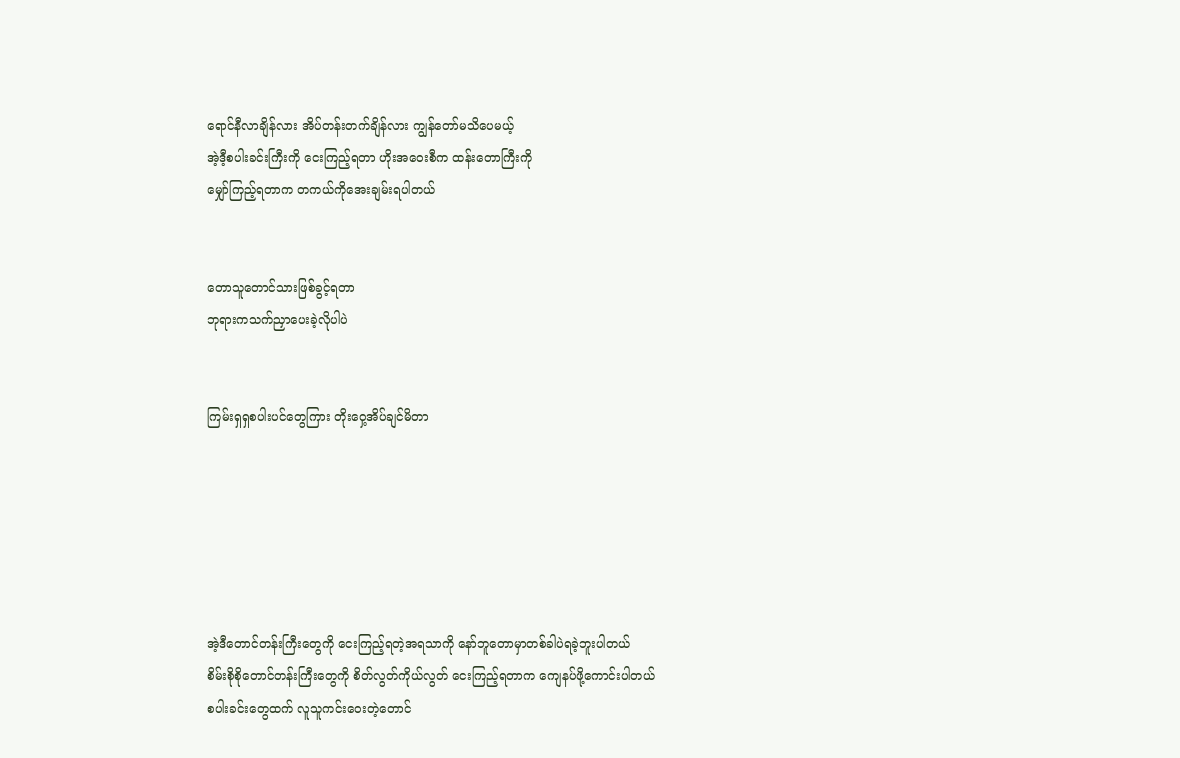ရောင်နီလာချိန်လား အိပ်တန်းတက်ချိန်လား ကျွန်တော်မသိပေမယ့်
အဲ့ဒီ့စပါးခင်းကြီးကို ငေးကြည့်ရတာ ဟိုးအဝေးစီက ထန်းတောကြီးကို
မျှော်ကြည့်ရတာက တကယ်ကိုအေးချမ်းရပါတယ်


တောသူတောင်သားဖြစ်ခွင့်ရတာ
ဘုရားကသက်ညှာပေးခဲ့လိုပါပဲ


ကြမ်းရှရှစပါးပင်တွေကြား တိုးဝှေ့အိပ်ချင်မိတာ






အဲ့ဒီတောင်တန်းကြီးတွေကို ငေးကြည့်ရတဲ့အရသာကို နော်ဘူတောမှာတစ်ခါပဲရခဲ့ဘူးပါတယ်
စိမ်းစိုစိုတောင်တန်းကြီးတွေကို စိတ်လွတ်ကိုယ်လွတ် ငေးကြည့်ရတာက ကျေနပ်ဖို့ကောင်းပါတယ်
စပါးခင်းတွေထက် လူသူကင်းဝေးတဲ့တောင်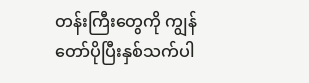တန်းကြီးတွေကို ကျွန်တော်ပိုပြီးနှစ်သက်ပါ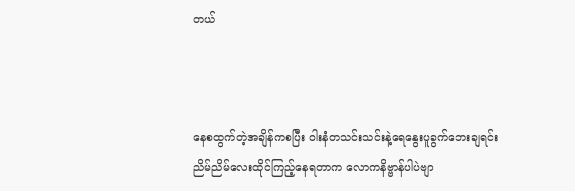တယ်



နေစထွက်တဲ့အချိန်ကစပြီး ဝါးနံတသင်းသင်းနဲ့ရေနွေးပူခွက်ဘေးချရင်း
ညိမ်ညိမ်လေးထိုင်ကြည့်နေရတာက လောကနိဗ္ဗာန်ပါပဲဗျာ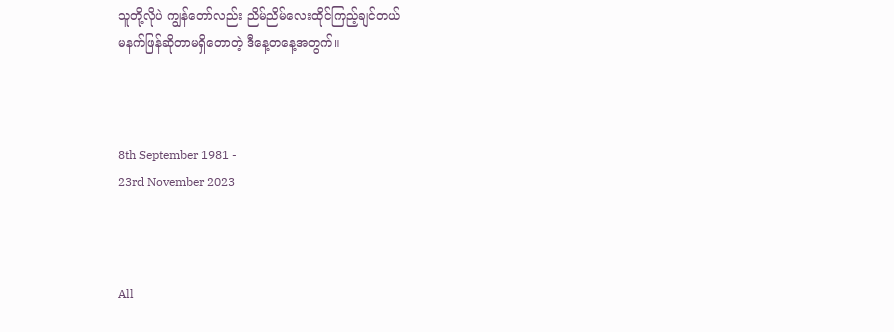သူတို့လိုပဲ ကျွန်တော်လည်း ညိမ်ညိမ်လေးထိုင်ကြည့်ချင်တယ်
မနက်ဖြန်ဆိုတာမရှိတောတဲ့ ဒီနေ့တနေ့အတွက်။



8th September 1981 -
23rd November 2023



All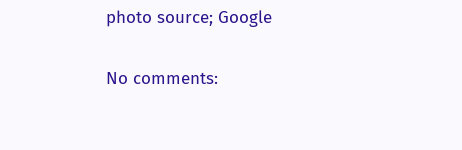photo source; Google

No comments: